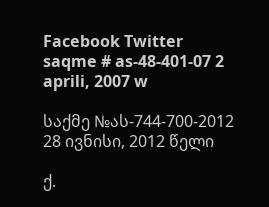Facebook Twitter
saqme # as-48-401-07 2 aprili, 2007 w

საქმე №ას-744-700-2012 28 ივნისი, 2012 წელი

ქ.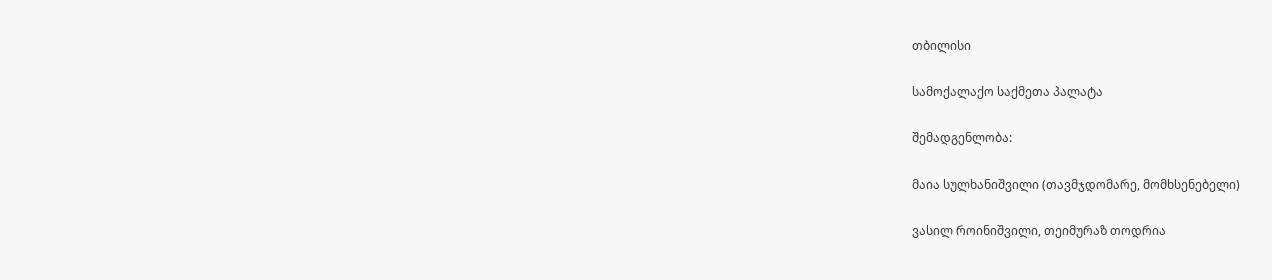თბილისი

სამოქალაქო საქმეთა პალატა

შემადგენლობა:

მაია სულხანიშვილი (თავმჯდომარე, მომხსენებელი)

ვასილ როინიშვილი, თეიმურაზ თოდრია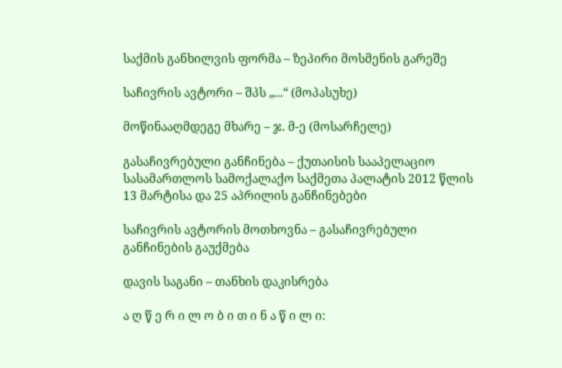საქმის განხილვის ფორმა – ზეპირი მოსმენის გარეშე

საჩივრის ავტორი – შპს „...“ (მოპასუხე)

მოწინააღმდეგე მხარე – ჯ. მ-ე (მოსარჩელე)

გასაჩივრებული განჩინება – ქუთაისის სააპელაციო სასამართლოს სამოქალაქო საქმეთა პალატის 2012 წლის 13 მარტისა და 25 აპრილის განჩინებები

საჩივრის ავტორის მოთხოვნა – გასაჩივრებული განჩინების გაუქმება

დავის საგანი – თანხის დაკისრება

ა ღ წ ე რ ი ლ ო ბ ი თ ი ნ ა წ ი ლ ი: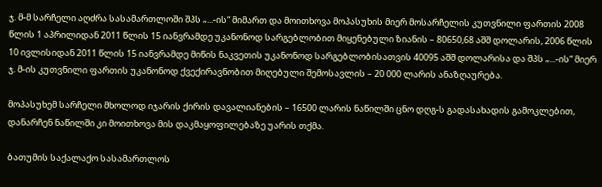ჯ. მ-მ სარჩელი აღძრა სასამართლოში შპს „...-ის“ მიმართ და მოითხოვა მოპასუხის მიერ მოსარჩელის კუთვნილი ფართის 2008 წლის 1 აპრილიდან 2011 წლის 15 იანვრამდე უკანონოდ სარგებლობით მიყენებული ზიანის – 80650,68 აშშ დოლარის, 2006 წლის 10 ივლისიდან 2011 წლის 15 იანვრამდე მიწის ნაკვეთის უკანონოდ სარგებლობისათვის 40095 აშშ დოლარისა და შპს „...-ის“ მიერ ჯ. მ-ის კუთვნილი ფართის უკანონოდ ქვექირავნობით მიღებული შემოსავლის – 20 000 ლარის ანაზღაურება.

მოპასუხემ სარჩელი მხოლოდ იჯარის ქირის დავალიანების – 16500 ლარის ნაწილში ცნო დღგ-ს გადასახადის გამოკლებით, დანარჩენ ნაწილში კი მოითხოვა მის დაკმაყოფილებაზე უარის თქმა.

ბათუმის საქალაქო სასამართლოს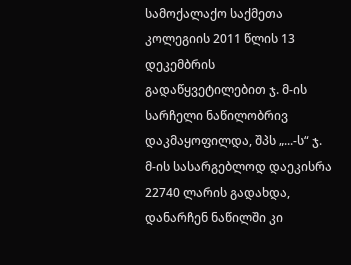სამოქალაქო საქმეთა კოლეგიის 2011 წლის 13 დეკემბრის გადაწყვეტილებით ჯ. მ-ის სარჩელი ნაწილობრივ დაკმაყოფილდა, შპს „...-ს“ ჯ. მ-ის სასარგებლოდ დაეკისრა 22740 ლარის გადახდა, დანარჩენ ნაწილში კი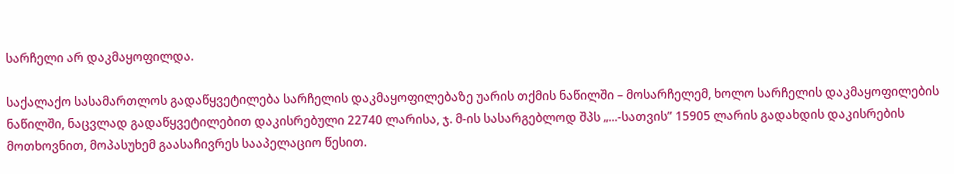სარჩელი არ დაკმაყოფილდა.

საქალაქო სასამართლოს გადაწყვეტილება სარჩელის დაკმაყოფილებაზე უარის თქმის ნაწილში – მოსარჩელემ, ხოლო სარჩელის დაკმაყოფილების ნაწილში, ნაცვლად გადაწყვეტილებით დაკისრებული 22740 ლარისა, ჯ. მ-ის სასარგებლოდ შპს „...-სათვის” 15905 ლარის გადახდის დაკისრების მოთხოვნით, მოპასუხემ გაასაჩივრეს სააპელაციო წესით.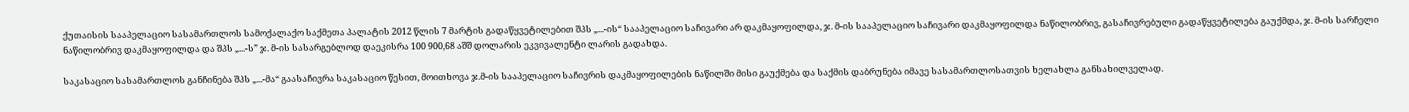ქუთაისის სააპელაციო სასამართლოს სამოქალაქო საქმეთა პალატის 2012 წლის 7 მარტის გადაწყვეტილებით შპს „...-ის“ სააპელაციო საჩივარი არ დაკმაყოფილდა, ჯ. მ-ის სააპელაციო საჩივარი დაკმაყოფილდა ნაწილობრივ, გასაჩივრებული გადაწყვეტილება გაუქმდა, ჯ. მ-ის სარჩელი ნაწილობრივ დაკმაყოფილდა და შპს „...-ს” ჯ. მ-ის სასარგებლოდ დაეკისრა 100 900,68 აშშ დოლარის ეკვივალენტი ლარის გადახდა.

საკასაციო სასამართლოს განჩინება შპს „...-მა“ გაასაჩივრა საკასაციო წესით, მოითხოვა ჯ.მ-ის სააპელაციო საჩივრის დაკმაყოფილების ნაწილში მისი გაუქმება და საქმის დაბრუნება იმავე სასამართლოსათვის ხელახლა განსახილველად.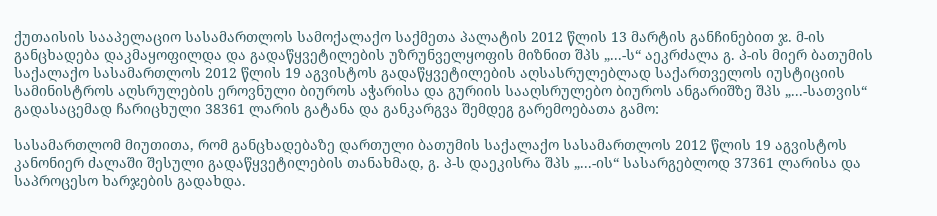ქუთაისის სააპელაციო სასამართლოს სამოქალაქო საქმეთა პალატის 2012 წლის 13 მარტის განჩინებით ჯ. მ-ის განცხადება დაკმაყოფილდა და გადაწყვეტილების უზრუნველყოფის მიზნით შპს „...-ს“ აეკრძალა გ. პ-ის მიერ ბათუმის საქალაქო სასამართლოს 2012 წლის 19 აგვისტოს გადაწყვეტილების აღსასრულებლად საქართველოს იუსტიციის სამინისტროს აღსრულების ეროვნული ბიუროს აჭარისა და გურიის სააღსრულებო ბიუროს ანგარიშზე შპს „...-სათვის“ გადასაცემად ჩარიცხული 38361 ლარის გატანა და განკარგვა შემდეგ გარემოებათა გამო:

სასამართლომ მიუთითა, რომ განცხადებაზე დართული ბათუმის საქალაქო სასამართლოს 2012 წლის 19 აგვისტოს კანონიერ ძალაში შესული გადაწყვეტილების თანახმად, გ. პ-ს დაეკისრა შპს „...-ის“ სასარგებლოდ 37361 ლარისა და საპროცესო ხარჯების გადახდა.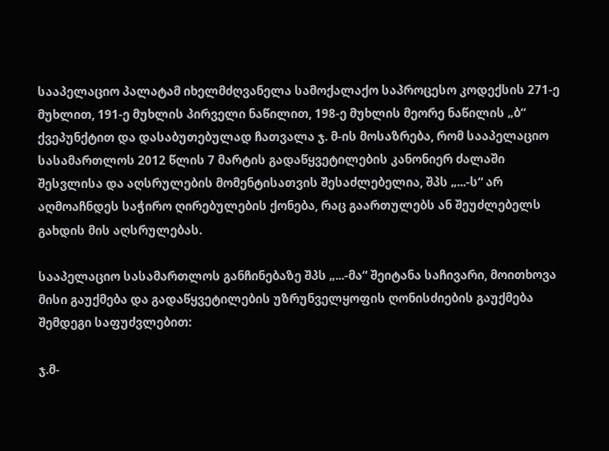სააპელაციო პალატამ იხელმძღვანელა სამოქალაქო საპროცესო კოდექსის 271-ე მუხლით, 191-ე მუხლის პირველი ნაწილით, 198-ე მუხლის მეორე ნაწილის „ბ“ ქვეპუნქტით და დასაბუთებულად ჩათვალა ჯ. მ-ის მოსაზრება, რომ სააპელაციო სასამართლოს 2012 წლის 7 მარტის გადაწყვეტილების კანონიერ ძალაში შესვლისა და აღსრულების მომენტისათვის შესაძლებელია, შპს „...-ს“ არ აღმოაჩნდეს საჭირო ღირებულების ქონება, რაც გაართულებს ან შეუძლებელს გახდის მის აღსრულებას.

სააპელაციო სასამართლოს განჩინებაზე შპს „...-მა“ შეიტანა საჩივარი, მოითხოვა მისი გაუქმება და გადაწყვეტილების უზრუნველყოფის ღონისძიების გაუქმება შემდეგი საფუძვლებით:

ჯ.მ-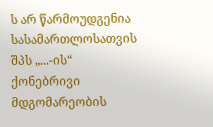ს არ წარმოუდგენია სასამართლოსათვის შპს „...-ის“ ქონებრივი მდგომარეობის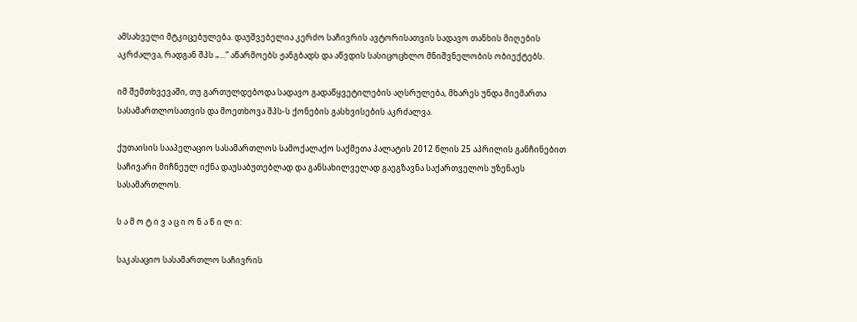ამსახველი მტკიცებულება. დაუშვებელია კერძო საჩივრის ავტორისათვის სადავო თანხის მიღების აკრძალვა, რადგან შპს „...“ აწარმოებს ჟანგბადს და აწვდის სასიცოცხლო მნიშვნელობის ობიექტებს.

იმ შემთხვევაში, თუ გართულდებოდა სადავო გადაწყვეტილების აღსრულება, მხარეს უნდა მიემართა სასამართლოსათვის და მოეთხოვა შპს-ს ქონების გასხვისების აკრძალვა.

ქუთაისის სააპელაციო სასამართლოს სამოქალაქო საქმეთა პალატის 2012 წლის 25 აპრილის განჩინებით საჩივარი მიჩნეულ იქნა დაუსაბუთებლად და განსახილველად გაეგზავნა საქართველოს უზენაეს სასამართლოს.

ს ა მ ო ტ ი ვ ა ც ი ო ნ ა წ ი ლ ი:

საკასაციო სასამართლო საჩივრის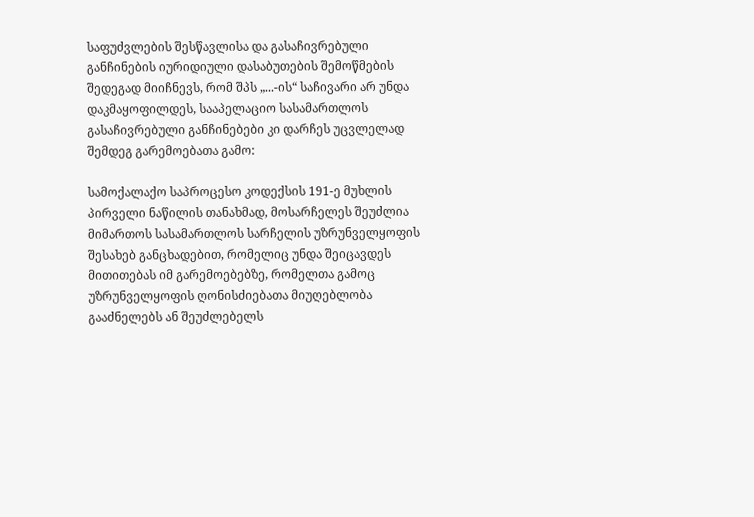საფუძვლების შესწავლისა და გასაჩივრებული განჩინების იურიდიული დასაბუთების შემოწმების შედეგად მიიჩნევს, რომ შპს „...-ის“ საჩივარი არ უნდა დაკმაყოფილდეს, სააპელაციო სასამართლოს გასაჩივრებული განჩინებები კი დარჩეს უცვლელად შემდეგ გარემოებათა გამო:

სამოქალაქო საპროცესო კოდექსის 191-ე მუხლის პირველი ნაწილის თანახმად, მოსარჩელეს შეუძლია მიმართოს სასამართლოს სარჩელის უზრუნველყოფის შესახებ განცხადებით, რომელიც უნდა შეიცავდეს მითითებას იმ გარემოებებზე, რომელთა გამოც უზრუნველყოფის ღონისძიებათა მიუღებლობა გააძნელებს ან შეუძლებელს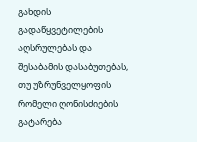გახდის გადაწყვეტილების აღსრულებას და შესაბამის დასაბუთებას, თუ უზრუნველყოფის რომელი ღონისძიების გატარება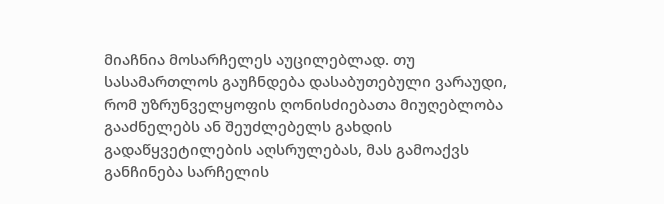მიაჩნია მოსარჩელეს აუცილებლად. თუ სასამართლოს გაუჩნდება დასაბუთებული ვარაუდი, რომ უზრუნველყოფის ღონისძიებათა მიუღებლობა გააძნელებს ან შეუძლებელს გახდის გადაწყვეტილების აღსრულებას, მას გამოაქვს განჩინება სარჩელის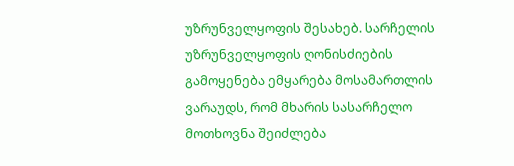უზრუნველყოფის შესახებ. სარჩელის უზრუნველყოფის ღონისძიების გამოყენება ემყარება მოსამართლის ვარაუდს, რომ მხარის სასარჩელო მოთხოვნა შეიძლება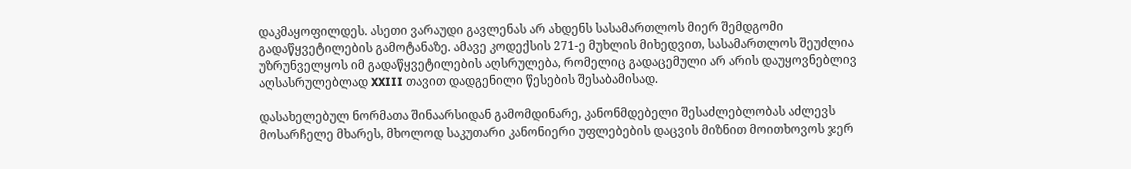დაკმაყოფილდეს. ასეთი ვარაუდი გავლენას არ ახდენს სასამართლოს მიერ შემდგომი გადაწყვეტილების გამოტანაზე. ამავე კოდექსის 271-ე მუხლის მიხედვით, სასამართლოს შეუძლია უზრუნველყოს იმ გადაწყვეტილების აღსრულება, რომელიც გადაცემული არ არის დაუყოვნებლივ აღსასრულებლად XXIII თავით დადგენილი წესების შესაბამისად.

დასახელებულ ნორმათა შინაარსიდან გამომდინარე, კანონმდებელი შესაძლებლობას აძლევს მოსარჩელე მხარეს, მხოლოდ საკუთარი კანონიერი უფლებების დაცვის მიზნით მოითხოვოს ჯერ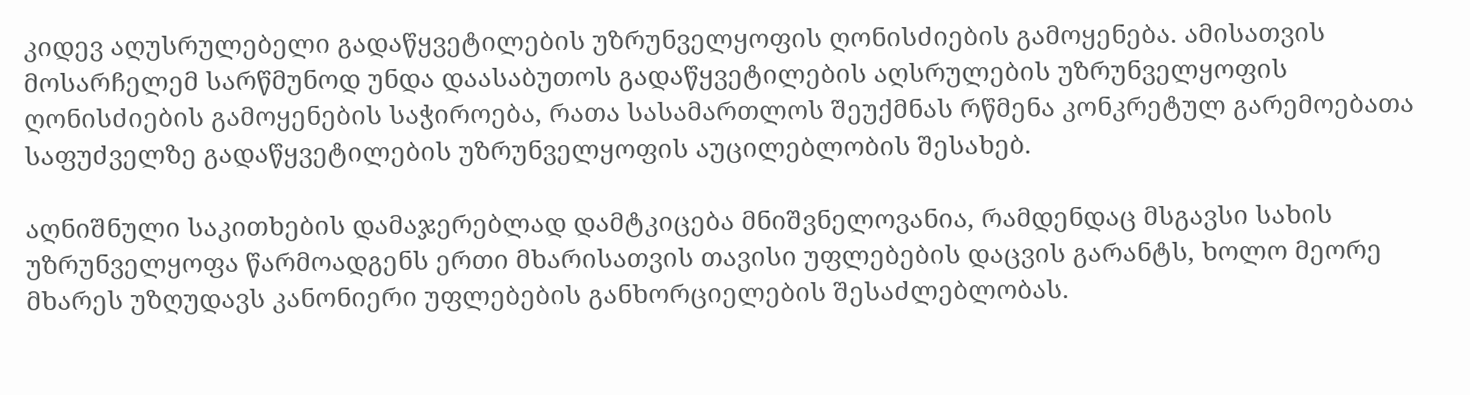კიდევ აღუსრულებელი გადაწყვეტილების უზრუნველყოფის ღონისძიების გამოყენება. ამისათვის მოსარჩელემ სარწმუნოდ უნდა დაასაბუთოს გადაწყვეტილების აღსრულების უზრუნველყოფის ღონისძიების გამოყენების საჭიროება, რათა სასამართლოს შეუქმნას რწმენა კონკრეტულ გარემოებათა საფუძველზე გადაწყვეტილების უზრუნველყოფის აუცილებლობის შესახებ.

აღნიშნული საკითხების დამაჯერებლად დამტკიცება მნიშვნელოვანია, რამდენდაც მსგავსი სახის უზრუნველყოფა წარმოადგენს ერთი მხარისათვის თავისი უფლებების დაცვის გარანტს, ხოლო მეორე მხარეს უზღუდავს კანონიერი უფლებების განხორციელების შესაძლებლობას.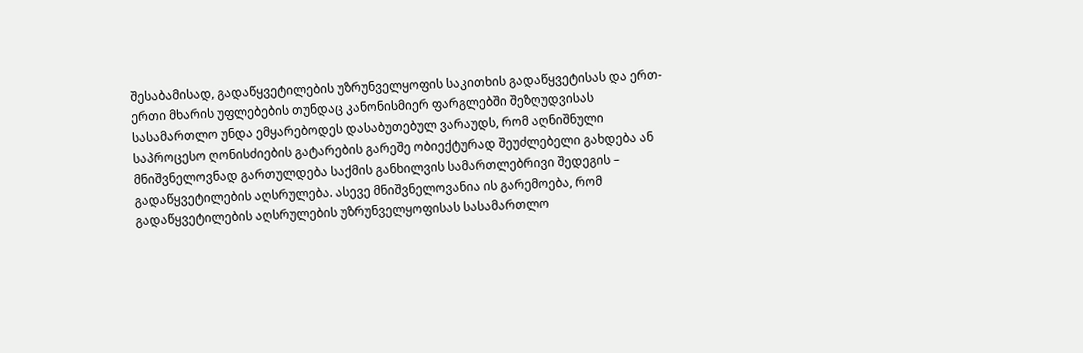შესაბამისად, გადაწყვეტილების უზრუნველყოფის საკითხის გადაწყვეტისას და ერთ-ერთი მხარის უფლებების თუნდაც კანონისმიერ ფარგლებში შეზღუდვისას სასამართლო უნდა ემყარებოდეს დასაბუთებულ ვარაუდს, რომ აღნიშნული საპროცესო ღონისძიების გატარების გარეშე ობიექტურად შეუძლებელი გახდება ან მნიშვნელოვნად გართულდება საქმის განხილვის სამართლებრივი შედეგის – გადაწყვეტილების აღსრულება. ასევე მნიშვნელოვანია ის გარემოება, რომ გადაწყვეტილების აღსრულების უზრუნველყოფისას სასამართლო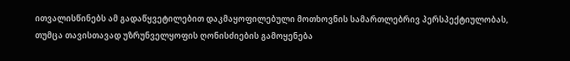ითვალისწინებს ამ გადაწყვეტილებით დაკმაყოფილებული მოთხოვნის სამართლებრივ პერსპექტიულობას, თუმცა თავისთავად უზრუნველყოფის ღონისძიების გამოყენება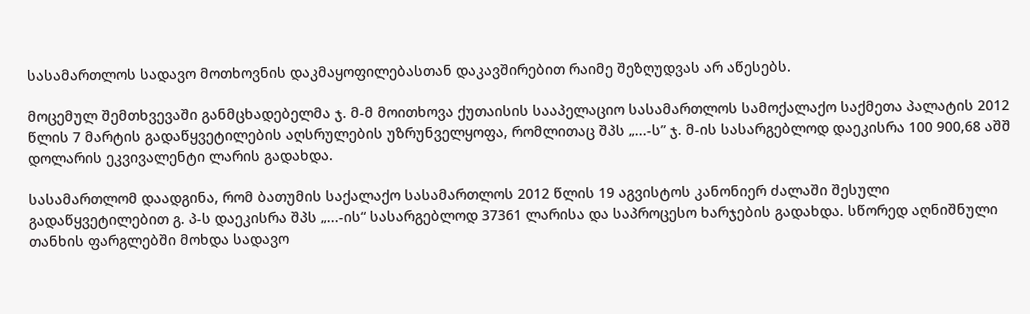სასამართლოს სადავო მოთხოვნის დაკმაყოფილებასთან დაკავშირებით რაიმე შეზღუდვას არ აწესებს.

მოცემულ შემთხვევაში განმცხადებელმა ჯ. მ-მ მოითხოვა ქუთაისის სააპელაციო სასამართლოს სამოქალაქო საქმეთა პალატის 2012 წლის 7 მარტის გადაწყვეტილების აღსრულების უზრუნველყოფა, რომლითაც შპს „...-ს” ჯ. მ-ის სასარგებლოდ დაეკისრა 100 900,68 აშშ დოლარის ეკვივალენტი ლარის გადახდა.

სასამართლომ დაადგინა, რომ ბათუმის საქალაქო სასამართლოს 2012 წლის 19 აგვისტოს კანონიერ ძალაში შესული გადაწყვეტილებით გ. პ-ს დაეკისრა შპს „...-ის“ სასარგებლოდ 37361 ლარისა და საპროცესო ხარჯების გადახდა. სწორედ აღნიშნული თანხის ფარგლებში მოხდა სადავო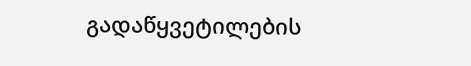გადაწყვეტილების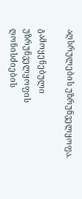აღსრულების უზრუნველყოფა.

გამოყენებული უზრუნველყოფის ღონისძიების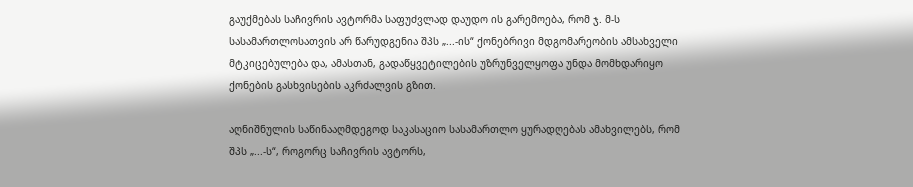გაუქმებას საჩივრის ავტორმა საფუძვლად დაუდო ის გარემოება, რომ ჯ. მ-ს სასამართლოსათვის არ წარუდგენია შპს „...-ის“ ქონებრივი მდგომარეობის ამსახველი მტკიცებულება და, ამასთან, გადაწყვეტილების უზრუნველყოფა უნდა მომხდარიყო ქონების გასხვისების აკრძალვის გზით.

აღნიშნულის საწინააღმდეგოდ საკასაციო სასამართლო ყურადღებას ამახვილებს, რომ შპს „...-ს“, როგორც საჩივრის ავტორს,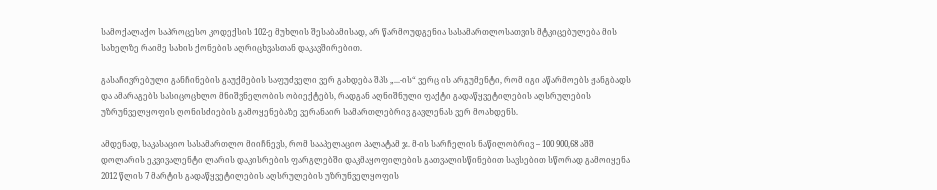სამოქალაქო საპროცესო კოდექსის 102-ე მუხლის შესაბამისად, არ წარმოუდგენია სასამართლოსათვის მტკიცებულება მის სახელზე რაიმე სახის ქონების აღრიცხვასთან დაკავშირებით.

გასაჩივრებული განჩინების გაუქმების საფუძველი ვერ გახდება შპს „...-ის“ ვერც ის არგუმენტი, რომ იგი აწარმოებს ჟანგბადს და ამარაგებს სასიცოცხლო მნიშვნელობის ობიექტებს, რადგან აღნიშნული ფაქტი გადაწყვეტილების აღსრულების უზრუნველყოფის ღონისძიების გამოყენებაზე ვერანაირ სამართლებრივ გავლენას ვერ მოახდენს.

ამდენად, საკასაციო სასამართლო მიიჩნევს, რომ სააპელაციო პალატამ ჯ. მ-ის სარჩელის ნაწილობრივ – 100 900,68 აშშ დოლარის ეკვივალენტი ლარის დაკისრების ფარგლებში დაკმაყოფილების გათვალისწინებით სავსებით სწორად გამოიყენა 2012 წლის 7 მარტის გადაწყვეტილების აღსრულების უზრუნველყოფის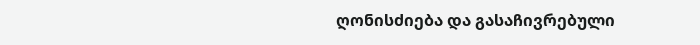ღონისძიება და გასაჩივრებული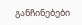განჩინებები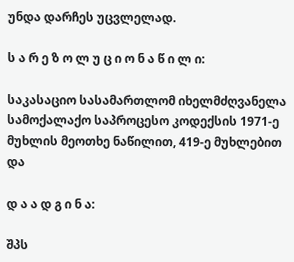უნდა დარჩეს უცვლელად.

ს ა რ ე ზ ო ლ უ ც ი ო ნ ა წ ი ლ ი:

საკასაციო სასამართლომ იხელმძღვანელა სამოქალაქო საპროცესო კოდექსის 1971-ე მუხლის მეოთხე ნაწილით, 419-ე მუხლებით და

დ ა ა დ გ ი ნ ა:

შპს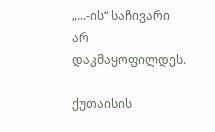„...-ის“ საჩივარი არ დაკმაყოფილდეს.

ქუთაისის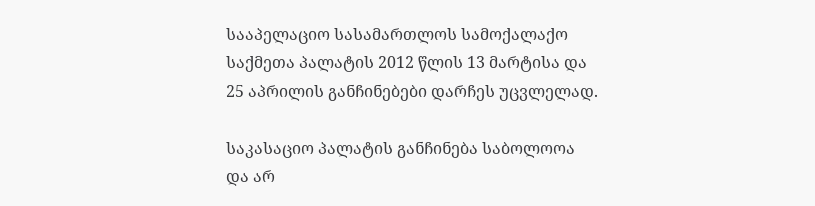სააპელაციო სასამართლოს სამოქალაქო საქმეთა პალატის 2012 წლის 13 მარტისა და 25 აპრილის განჩინებები დარჩეს უცვლელად.

საკასაციო პალატის განჩინება საბოლოოა და არ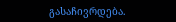გასაჩივრდება.